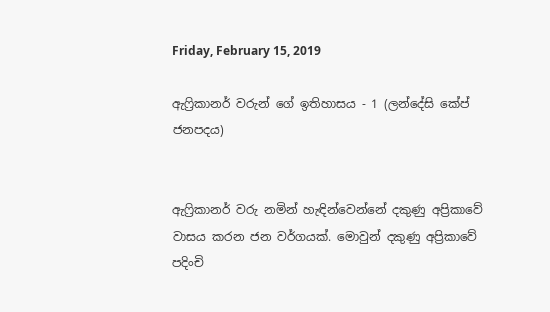Friday, February 15, 2019

ඇෆ්‍රිකානර් වරුන් ගේ ඉතිහාසය - 1 (ලන්දේසි කේප් ජනපදය)


ඇෆ්‍රිකානර් වරු නමින් හැඳින්වෙන්නේ දකුණු අප්‍රිකාවේ වාසය කරන ජන වර්ගයක්. මොවුන් දකුණු අප්‍රිකාවේ පදිංචි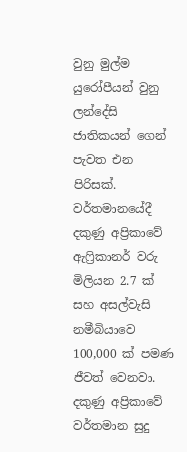වුනු මුල්ම යුරෝපීයන් වුනු ලන්දේසි ජාතිකයන් ගෙන් පැවත එන පිරිසක්. වර්තමානයේදී දකුණු අප්‍රිකාවේ ඇෆ්‍රිකානර් වරු මිලියන 2.7 ක් සහ අසල්වැසි නමීබියාවෙ 100,000 ක් පමණ ජීවත් වෙනවා. දකුණු අප්‍රිකාවේ වර්තමාන සුදු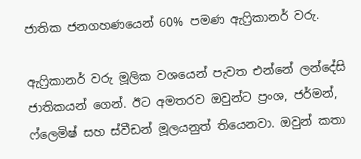ජාතික ජනගහණයෙන් 60% පමණ ඇෆ්‍රිකානර් වරු.

ඇෆ්‍රිකානර් වරු මූලික වශයෙන් පැවත එන්නේ ලන්දේසි ජාතිකයන් ගෙන්. ඊට අමතරව ඔවුන්ට ප්‍රංශ, ජර්මන්, ෆ්ලෙමිෂ් සහ ස්වීඩන් මූලයනුත් තියෙනවා. ඔවුන් කතා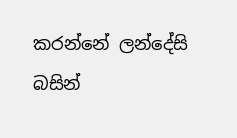කරන්නේ ලන්දේසි බසින්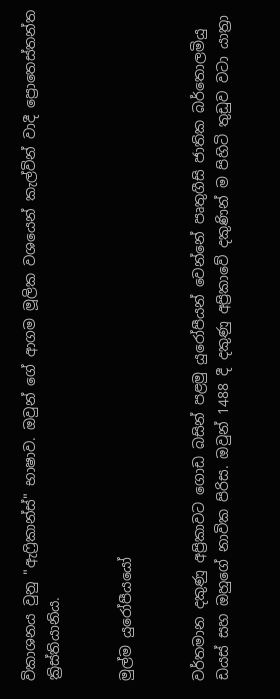විකාශනය වුනු "ඇෆ්‍රිකාන්ස්" භාෂාව. ඔවුන් ගේ ආගම මූලික වශයෙන් කැල්වින් වාදී ප්‍රොතෙස්තන්ත ක්‍රිස්තියානිය.


මුල්ම යුරෝපීයයෝ


වර්තමාන දකුණු අප්‍රිකාවට ගොඩ බසින් පළමු යුරෝපීයන් වෙන්නේ පෘතුගීසි ජාතික බර්තොලමියු ඩයස් සහ ඔහුගේ නාවික පිරිස. ඔවුන් 1488 දී දකුණු අප්‍රිකාවේ දකුණින් ම පිහිටි තුඩුව වටා යාත්‍රා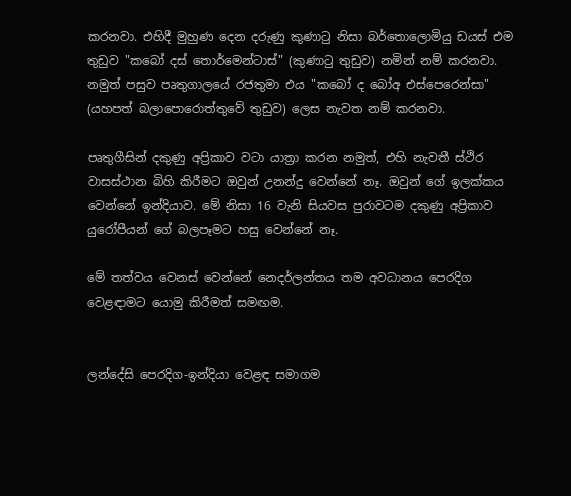කරනවා. එහිදී මුහුණ දෙන දරුණු කුණාටු නිසා බර්තොලොමියු ඩයස් එම තුඩුව "කබෝ දස් තොර්මෙන්ටාස්" (කුණාටු තුඩුව) නමින් නම් කරනවා. නමුත් පසුව පෘතුගාලයේ රජතුමා එය "කබෝ ද බෝඅ එස්පෙරෙන්සා" (යහපත් බලාපොරොත්තුවේ තුඩුව) ලෙස නැවත නම් කරනවා.

පෘතුගීසින් දකුණු අප්‍රිකාව වටා යාත්‍රා කරන නමුත්, එහි නැවතී ස්ථිර වාසස්ථාන බිහි කිරීමට ඔවුන් උනන්දු වෙන්නේ නෑ. ඔවුන් ගේ ඉලක්කය වෙන්නේ ඉන්දියාව. මේ නිසා 16 වැනි සියවස පුරාවටම දකුණු අප්‍රිකාව යුරෝපීයන් ගේ බලපෑමට හසු වෙන්නේ නෑ.

මේ තත්වය වෙනස් වෙන්නේ නෙදර්ලන්තය තම අවධානය පෙරදිග වෙළඳාමට යොමු කිරීමත් සමඟම.


ලන්දේසි පෙරදිග-ඉන්දියා වෙළඳ සමාගම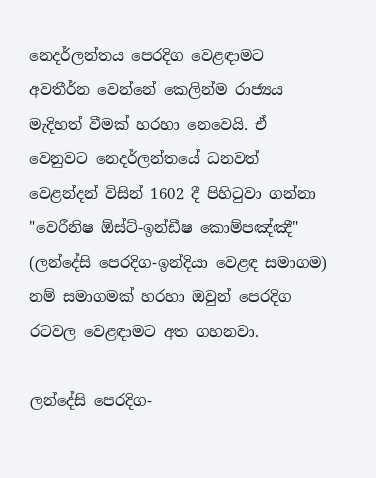නෙදර්ලන්තය පෙරදිග වෙළඳාමට අවතීර්න වෙන්නේ කෙලින්ම රාජ්‍යය මැදිහත් වීමක් හරහා නෙවෙයි. ඒ වෙනුවට නෙදර්ලන්තයේ ධනවත් වෙළන්දන් විසින් 1602 දී පිහිටුවා ගන්නා "වෙරීනිෂ ඕස්ට්-ඉන්ඩීෂ කොම්පඤ්ඤී" (ලන්දේසි පෙරදිග-ඉන්දියා වෙළඳ සමාගම) නම් සමාගමක් හරහා ඔවුන් පෙරදිග රටවල වෙළඳාමට අත ගහනවා.

ලන්දේසි පෙරදිග-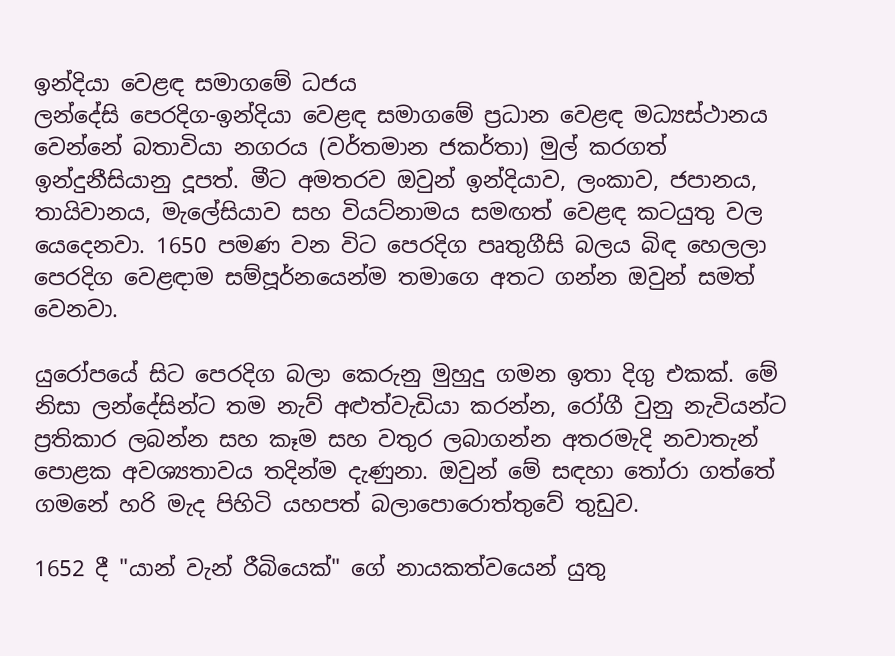ඉන්දියා වෙළඳ සමාගමේ ධජය
ලන්දේසි පෙරදිග-ඉන්දියා වෙළඳ සමාගමේ ප්‍රධාන වෙළඳ මධ්‍යස්ථානය වෙන්නේ බතාවියා නගරය (වර්තමාන ජකර්තා) මුල් කරගත් ඉන්දුනීසියානු දූපත්. මීට අමතරව ඔවුන් ඉන්දියාව, ලංකාව, ජපානය, තායිවානය, මැලේසියාව සහ වියට්නාමය සමඟත් වෙළඳ කටයුතු වල යෙදෙනවා. 1650 පමණ වන විට පෙරදිග පෘතුගීසි බලය බිඳ හෙලලා පෙරදිග වෙළඳාම සම්පූර්නයෙන්ම තමාගෙ අතට ගන්න ඔවුන් සමත් වෙනවා.

යුරෝපයේ සිට පෙරදිග බලා කෙරුනු මුහුදු ගමන ඉතා දිගු එකක්. මේ නිසා ලන්දේසින්ට තම නැව් අළුත්වැඩියා කරන්න, රෝගී වුනු නැවියන්ට ප්‍රතිකාර ලබන්න සහ කෑම සහ වතුර ලබාගන්න අතරමැදි නවාතැන් පොළක අවශ්‍යතාවය තදින්ම දැණුනා. ඔවුන් මේ සඳහා තෝරා ගත්තේ ගමනේ හරි මැද පිහිටි යහපත් බලාපොරොත්තුවේ තුඩුව.

1652 දී "යාන් වැන් රීබියෙක්" ගේ නායකත්වයෙන් යුතු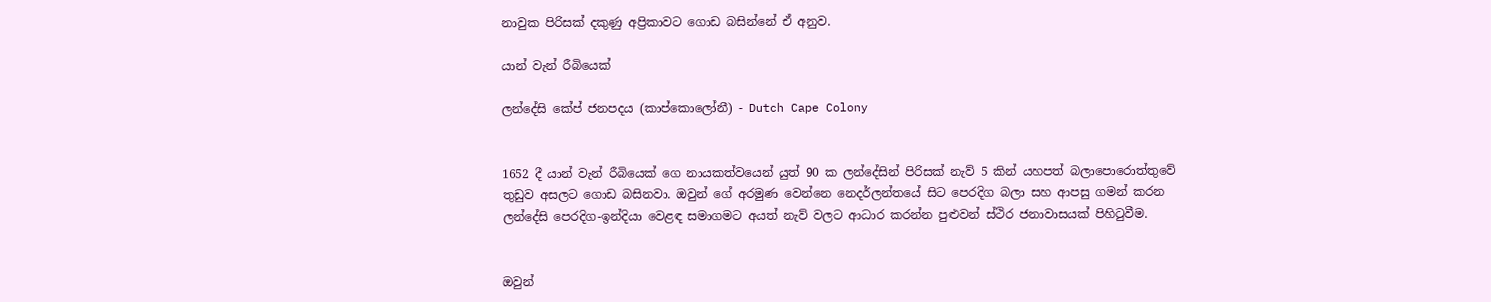නාවුක පිරිසක් දකුණු අප්‍රිකාවට ගොඩ බසින්නේ ඒ අනුව.

යාන් වැන් රීබියෙක්

ලන්දේසි කේප් ජනපදය (කාප්කොලෝනී) - Dutch Cape Colony


1652 දී යාන් වැන් රීබියෙක් ගෙ නායකත්වයෙන් යුත් 90 ක ලන්දේසින් පිරිසක් නැව් 5 කින් යහපත් බලාපොරොත්තුවේ තුඩුව අසලට ගොඩ බසිනවා. ඔවුන් ගේ අරමුණ වෙන්නෙ නෙදර්ලන්තයේ සිට පෙරදිග බලා සහ ආපසු ගමන් කරන ලන්දේසි පෙරදිග-ඉන්දියා වෙළඳ සමාගමට අයත් නැව් වලට ආධාර කරන්න පුළුවන් ස්ථිර ජනාවාසයක් පිහිටුවීම.


ඔවුන්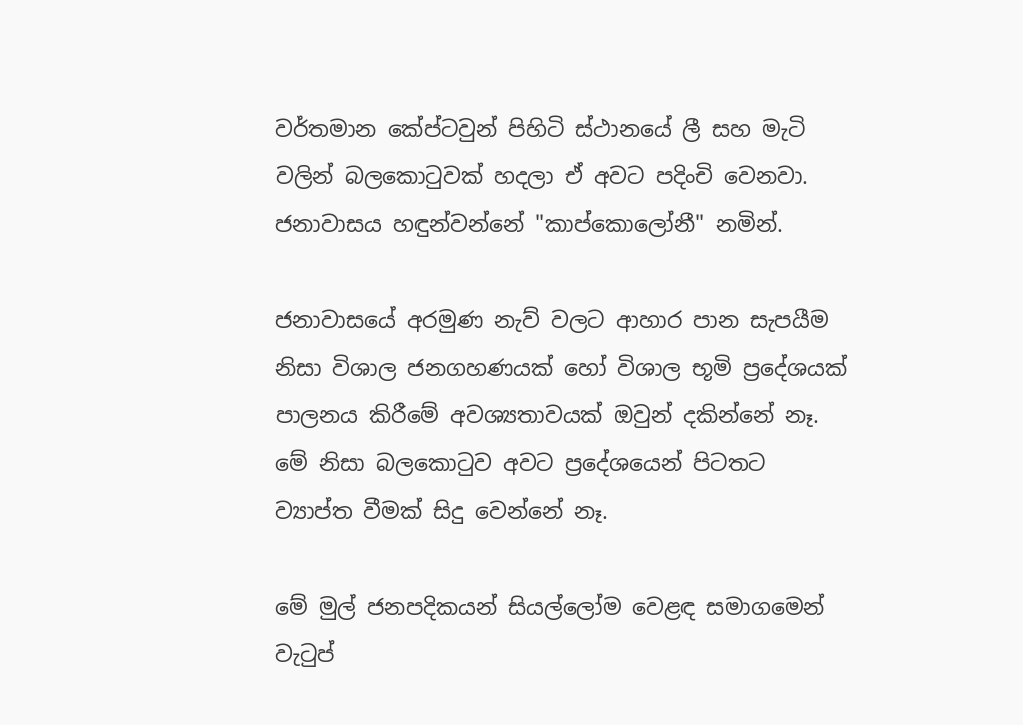වර්තමාන කේප්ටවුන් පිහිටි ස්ථානයේ ලී සහ මැටි වලින් බලකොටුවක් හදලා ඒ අවට පදිංචි වෙනවා. ජනාවාසය හඳුන්වන්නේ "කාප්කොලෝනී" නමින්.

ජනාවාසයේ අරමුණ නැව් වලට ආහාර පාන සැපයීම නිසා විශාල ජනගහණයක් හෝ විශාල භූමි ප්‍රදේශයක් පාලනය කිරීමේ අවශ්‍යතාවයක් ඔවුන් දකින්නේ නෑ. මේ නිසා බලකොටුව අවට ප්‍රදේශයෙන් පිටතට ව්‍යාප්ත වීමක් සිදු වෙන්නේ නෑ.

මේ මුල් ජනපදිකයන් සියල්ලෝම වෙළඳ සමාගමෙන් වැටුප්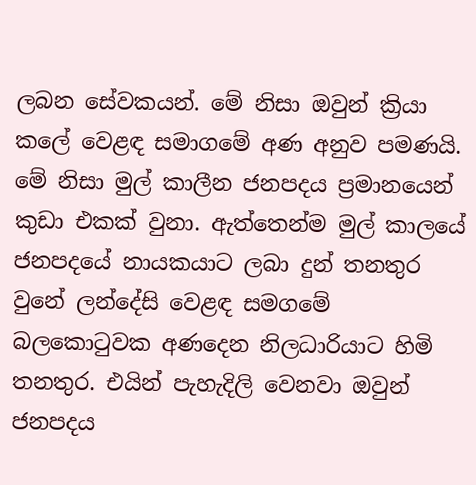ලබන සේවකයන්. මේ නිසා ඔවුන් ක්‍රියා කලේ වෙළඳ සමාගමේ අණ අනුව පමණයි. මේ නිසා මුල් කාලීන ජනපදය ප්‍රමානයෙන් කුඩා එකක් වුනා. ඇත්තෙන්ම මුල් කාලයේ ජනපදයේ නායකයාට ලබා දුන් තනතුර වුනේ ලන්දේසි වෙළඳ සමගමේ බලකොටුවක අණදෙන නිලධාරියාට හිමි තනතුර. එයින් පැහැදිලි වෙනවා ඔවුන් ජනපදය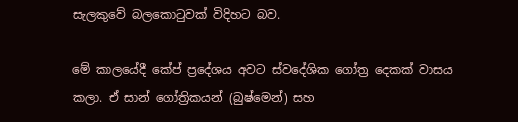සැලකුවේ බලකොටුවක් විදිහට බව.

මේ කාලයේදී කේප් ප්‍රදේශය අවට ස්වදේශික ගෝත්‍ර දෙකක් වාසය කලා. ඒ සාන් ගෝත්‍රිකයන් (බුෂ්මෙන්) සහ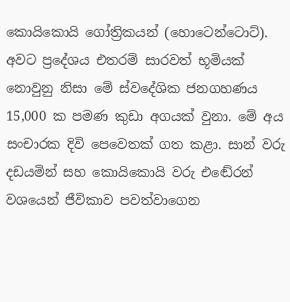කොයිකොයි ගෝත්‍රිකයන් (හොටෙන්ටොට්). අවට ප්‍රදේශය එතරම් සාරවත් භූමියක් නොවුනු නිසා මේ ස්වදේශික ජනගහණය 15,000 ක පමණ කුඩා අගයක් වුනා. මේ අය සංචාරක දිවි පෙවෙතක් ගත කළා. සාන් වරු දඩයමින් සහ කොයිකොයි වරු එඬේරන් වශයෙන් ජීවිකාව පවත්වාගෙන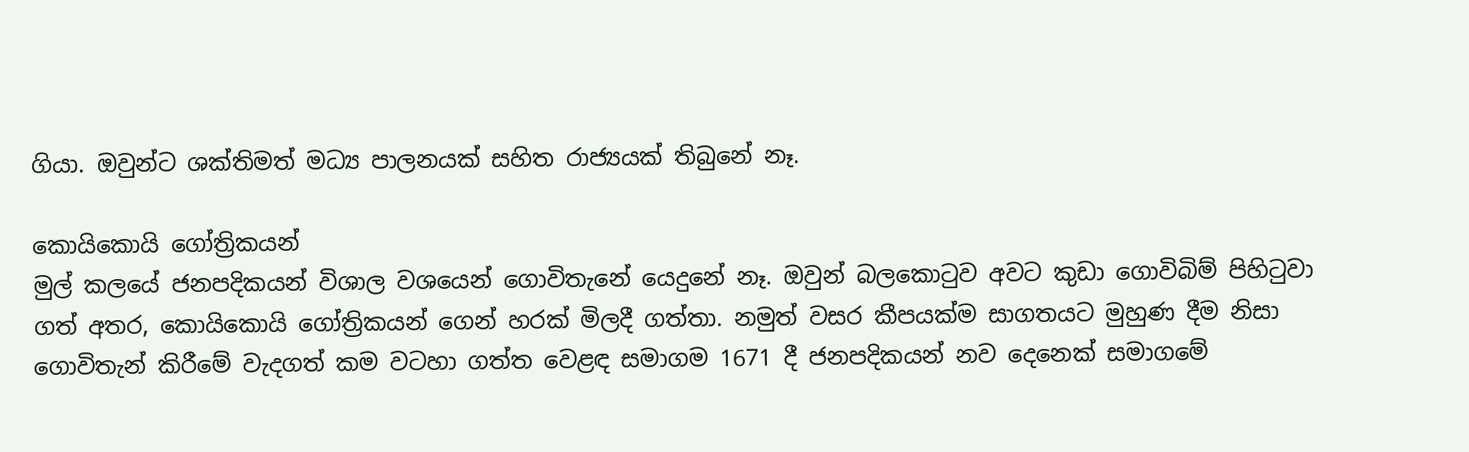ගියා. ඔවුන්ට ශක්තිමත් මධ්‍ය පාලනයක් සහිත රාජ්‍යයක් තිබුනේ නෑ.

කොයිකොයි ගෝත්‍රිකයන්
මුල් කලයේ ජනපදිකයන් විශාල වශයෙන් ගොවිතැනේ යෙදුනේ නෑ. ඔවුන් බලකොටුව අවට කුඩා ගොවිබිම් පිහිටුවා ගත් අතර, කොයිකොයි ගෝත්‍රිකයන් ගෙන් හරක් මිලදී ගත්තා. නමුත් වසර කීපයක්ම සාගතයට මුහුණ දීම නිසා ගොවිතැන් කිරීමේ වැදගත් කම වටහා ගත්ත වෙළඳ සමාගම 1671 දී ජනපදිකයන් නව දෙනෙක් සමාගමේ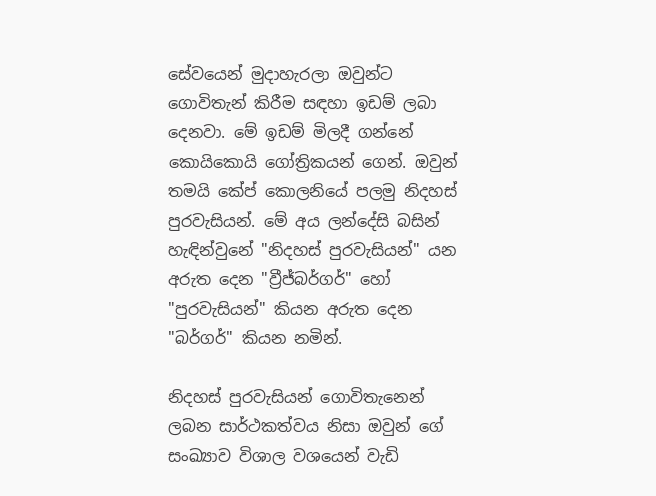සේවයෙන් මුදාහැරලා ඔවුන්ට ගොවිතැන් කිරීම සඳහා ඉඩම් ලබා දෙනවා. මේ ඉඩම් මිලදී ගන්නේ කොයිකොයි ගෝත්‍රිකයන් ගෙන්. ඔවුන් තමයි කේප් කොලනියේ පලමු නිදහස් පුරවැසියන්. මේ අය ලන්දේසි බසින් හැඳින්වුනේ "නිදහස් පුරවැසියන්" යන අරුත දෙන "ව්‍රීජ්බර්ගර්" හෝ "පුරවැසියන්" කියන අරුත දෙන "බර්ගර්" කියන නමින්.

නිදහස් පුරවැසියන් ගොවිතැනෙන් ලබන සාර්ථකත්වය නිසා ඔවුන් ගේ සංඛ්‍යාව විශාල වශයෙන් වැඩි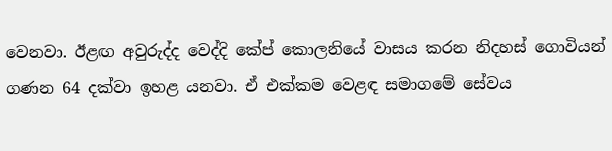වෙනවා. ඊළඟ අවුරුද්ද වෙද්දි කේප් කොලනියේ වාසය කරන නිදහස් ගොවියන් ගණන 64 දක්වා ඉහළ යනවා. ඒ එක්කම වෙළඳ සමාගමේ සේවය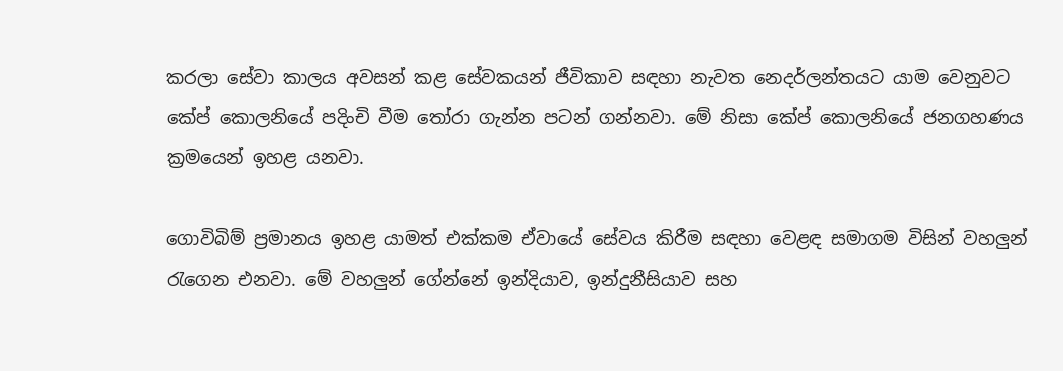කරලා සේවා කාලය අවසන් කළ සේවකයන් ජීවිකාව සඳහා නැවත නෙදර්ලන්තයට යාම වෙනුවට කේප් කොලනියේ පදිංචි වීම තෝරා ගැන්න පටන් ගන්නවා. මේ නිසා කේප් කොලනියේ ජනගහණය ක්‍රමයෙන් ඉහළ යනවා.

ගොවිබිම් ප්‍රමානය ඉහළ යාමත් එක්කම ඒවායේ සේවය කිරීම සඳහා වෙළඳ සමාගම විසින් වහලුන් රැගෙන එනවා. මේ වහලුන් ගේන්නේ ඉන්දියාව, ඉන්දුනීසියාව සහ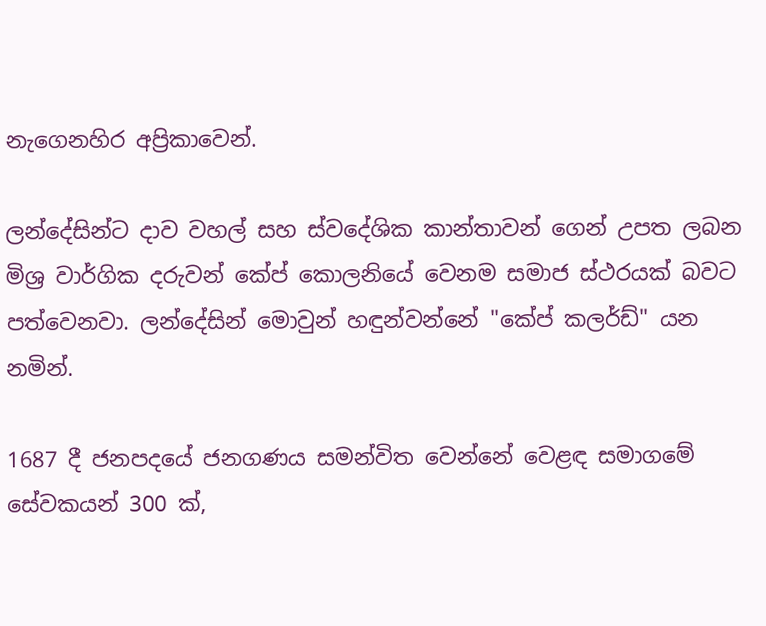නැගෙනහිර අප්‍රිකාවෙන්.

ලන්දේසින්ට දාව වහල් සහ ස්වදේශික කාන්තාවන් ගෙන් උපත ලබන මිශ්‍ර වාර්ගික දරුවන් කේප් කොලනියේ වෙනම සමාජ ස්ථරයක් බවට පත්වෙනවා. ලන්දේසින් මොවුන් හඳුන්වන්නේ "කේප් කලර්ඩ්" යන නමින්.

1687 දී ජනපදයේ ජනගණය සමන්විත වෙන්නේ වෙළඳ සමාගමේ සේවකයන් 300 ක්,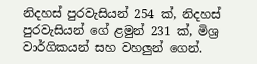නිදහස් පුරවැසියන් 254 ක්, නිදහස් පුරවැසියන් ගේ ළමුන් 231 ක්, මිශ්‍ර වාර්ගිකයන් සහ වහලුන් ගෙන්.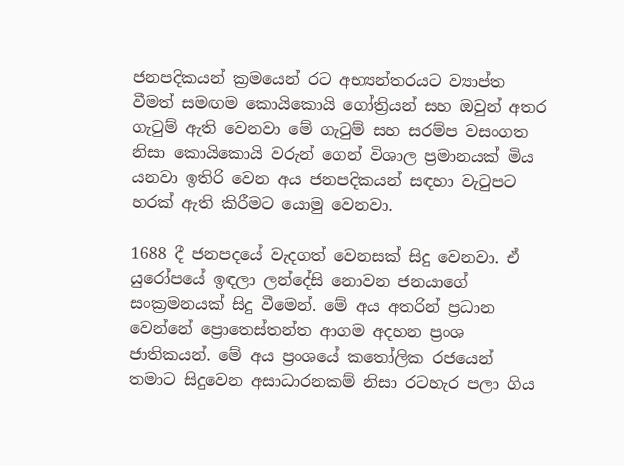ජනපදිකයන් ක්‍රමයෙන් රට අභ්‍යන්තරයට ව්‍යාප්ත වීමත් සමඟම කොයිකොයි ගෝත්‍රියන් සහ ඔවුන් අතර ගැටුම් ඇති වෙනවා මේ ගැටුම් සහ සරම්ප වසංගත නිසා කොයිකොයි වරුන් ගෙන් විශාල ප්‍රමානයක් මිය යනවා ඉතිරි වෙන අය ජනපදිකයන් සඳහා වැටුපට හරක් ඇති කිරීමට යොමු වෙනවා.

1688 දී ජනපදයේ වැදගත් වෙනසක් සිදු වෙනවා. ඒ යුරෝපයේ ඉඳලා ලන්දේසි නොවන ජනයාගේ සංක්‍රමනයක් සිදු වීමෙන්. මේ අය අතරින් ප්‍රධාන වෙන්නේ ප්‍රොතෙස්තන්ත ආගම අදහන ප්‍රංශ ජාතිකයන්. මේ අය ප්‍රංශයේ කතෝලික රජයෙන් තමාට සිදුවෙන අසාධාරනකම් නිසා රටහැර පලා ගිය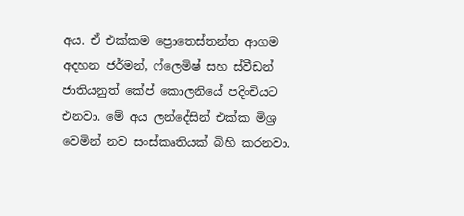අය. ඒ එක්කම ප්‍රොතෙස්තන්ත ආගම අදහන ජර්මන්, ෆ්ලෙමිෂ් සහ ස්වීඩන් ජාතියනුත් කේප් කොලනියේ පදිංචියට එනවා. මේ අය ලන්දේසින් එක්ක මිශ්‍ර වෙමින් නව සංස්කෘතියක් බිහි කරනවා.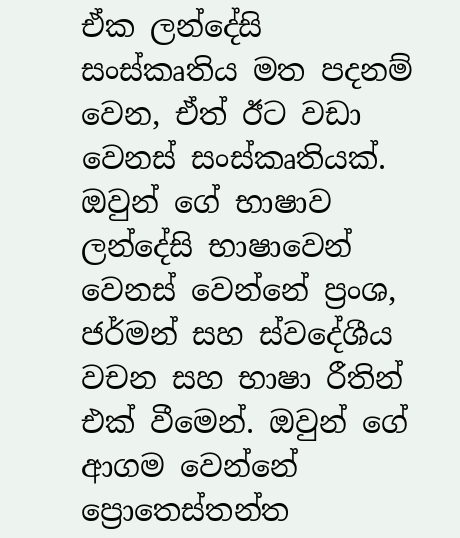ඒක ලන්දේසි සංස්කෘතිය මත පදනම් වෙන, ඒත් ඊට වඩා වෙනස් සංස්කෘතියක්. ඔවුන් ගේ භාෂාව ලන්දේසි භාෂාවෙන් වෙනස් වෙන්නේ ප්‍රංශ, ජර්මන් සහ ස්වදේශීය වචන සහ භාෂා රීතින් එක් වීමෙන්. ඔවුන් ගේ ආගම වෙන්නේ ප්‍රොතෙස්තන්ත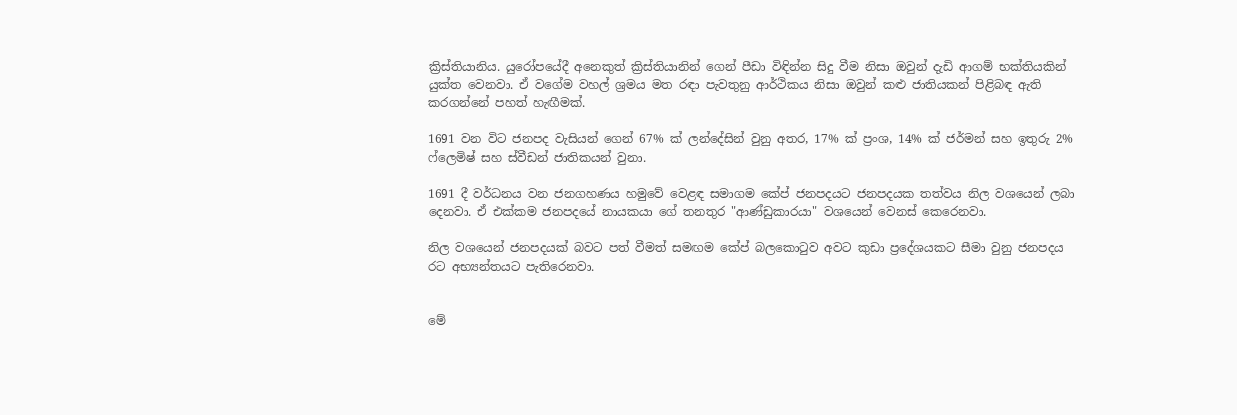ක්‍රිස්තියානිය. යුරෝපයේදී අනෙකුත් ක්‍රිස්තියානින් ගෙන් පීඩා විඳින්න සිදු වීම නිසා ඔවුන් දැඩි ආගම් භක්තියකින් යුක්ත වෙනවා. ඒ වගේම වහල් ශ්‍රමය මත රඳා පැවතුනු ආර්ථිකය නිසා ඔවුන් කළු ජාතියකන් පිළිබඳ ඇති කරගන්නේ පහත් හැඟීමක්.

1691 වන විට ජනපද වැසියන් ගෙන් 67% ක් ලන්දේසින් වුනු අතර, 17% ක් ප්‍රංශ, 14% ක් ජර්මන් සහ ඉතුරු 2% ෆ්ලෙමිෂ් සහ ස්වීඩන් ජාතිකයන් වුනා.

1691 දී වර්ධනය වන ජනගහණය හමුවේ වෙළඳ සමාගම කේප් ජනපදයට ජනපදයක තත්වය නිල වශයෙන් ලබා දෙනවා. ඒ එක්කම ජනපදයේ නායකයා ගේ තනතුර "ආණ්ඩුකාරයා" වශයෙන් වෙනස් කෙරෙනවා.

නිල වශයෙන් ජනපදයක් බවට පත් වීමත් සමඟම කේප් බලකොටුව අවට කුඩා ප්‍රදේශයකට සීමා වුනු ජනපදය රට අභ්‍යන්තයට පැතිරෙනවා.


මේ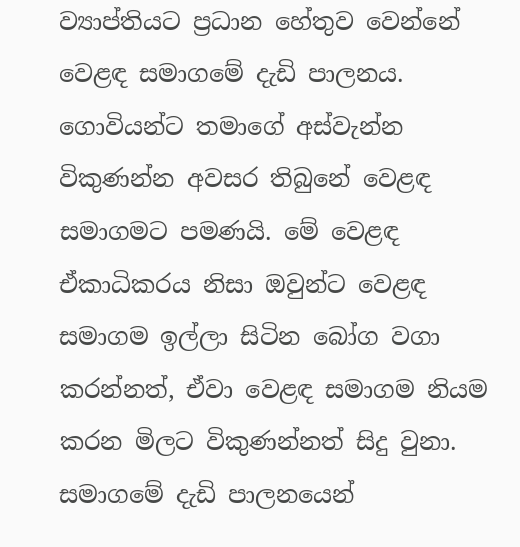ව්‍යාප්තියට ප්‍රධාන හේතුව වෙන්නේ වෙළඳ සමාගමේ දැඩි පාලනය. ගොවියන්ට තමාගේ අස්වැන්න විකුණන්න අවසර තිබුනේ වෙළඳ සමාගමට පමණයි. මේ වෙළඳ ඒකාධිකරය නිසා ඔවුන්ට වෙළඳ සමාගම ඉල්ලා සිටින බෝග වගා කරන්නත්, ඒවා වෙළඳ සමාගම නියම කරන මිලට විකුණන්නත් සිදු වුනා. සමාගමේ දැඩි පාලනයෙන්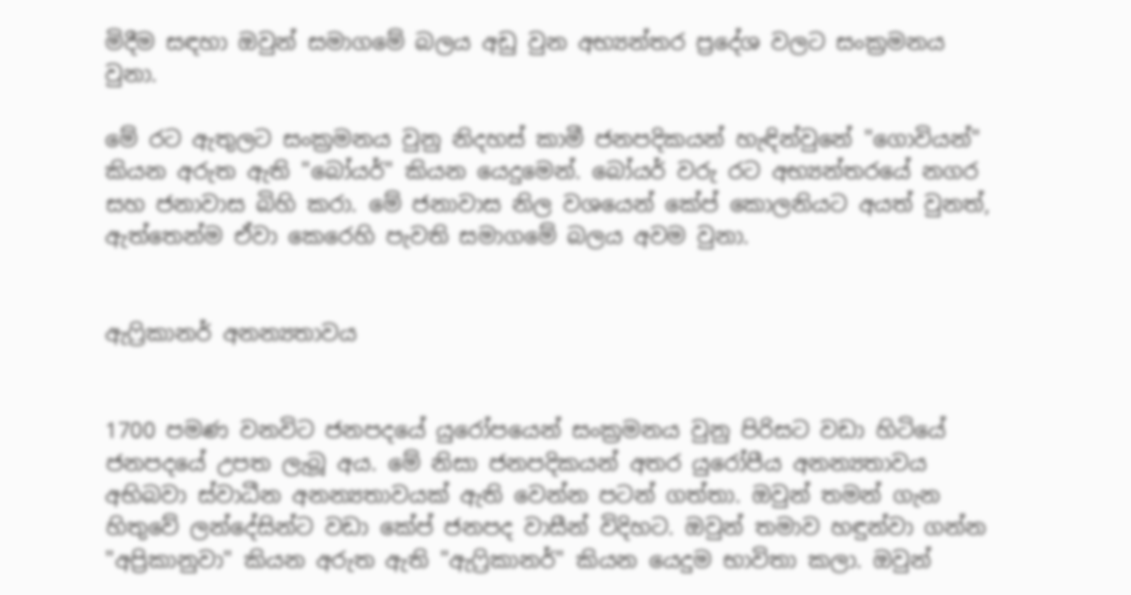මිදීම සඳහා ඔවුන් සමාගමේ බලය අඩු වුන අභ්‍යන්තර ප්‍රදේශ වලට සංක්‍රමනය වුනා.

මේ රට ඇතුලට සංක්‍රමනය වුනු නිදහස් කාමී ජනපදිකයන් හැඳින්වුනේ "ගොවියන්" කියන අරුත ඇති "බෝයර්" කියන යෙදුමෙන්. බෝයර් වරු රට අභ්‍යන්තරයේ නගර සහ ජනාවාස බිහි කරා. මේ ජනාවාස නිල වශයෙන් කේප් කොලනියට අයත් වුනත්, ඇත්තෙන්ම ඒවා කෙරෙහි පැවති සමාගමේ බලය අවම වුනා.


ඇෆ්‍රිකානර් අනන්‍යතාවය


1700 පමණ වනවිට ජනපදයේ යුරෝපයෙන් සංක්‍රමනය වුනු පිරිසට වඩා හිටියේ ජනපදයේ උපත ලැබූ අය. මේ නිසා ජනපදිකයන් අතර යුරෝපීය අනන්‍යතාවය අභිබවා ස්වාධීන අනන්‍යතාවයක් ඇති වෙන්න පටන් ගත්තා. ඔවුන් තමන් ගැන හිතුවේ ලන්දේසින්ට වඩා කේප් ජනපද වාසීන් විදිහට. ඔවුන් තමාව හඳුන්වා ගන්න "අප්‍රිකානුවා" කියන අරුත ඇති "ඇෆ්‍රිකානර්" කියන යෙදුම භාවිතා කලා. ඔවුන්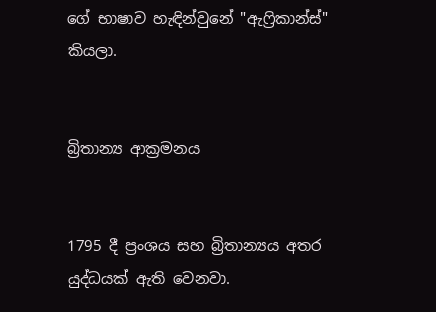ගේ භාෂාව හැඳින්වුනේ "ඇෆ්‍රිකාන්ස්" කියලා.


බ්‍රිතාන්‍ය ආක්‍රමනය


1795 දී ප්‍රංශය සහ බ්‍රිතාන්‍යය අතර යුද්ධයක් ඇති වෙනවා.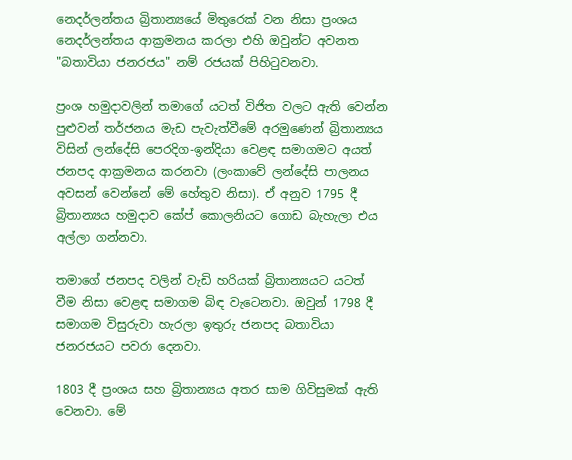නෙදර්ලන්තය බ්‍රිතාන්‍යයේ මිතුරෙක් වන නිසා ප්‍රංශය නෙදර්ලන්තය ආක්‍රමනය කරලා එහි ඔවුන්ට අවනත "බතාවියා ජනරජය" නම් රජයක් පිහිටුවනවා.

ප්‍රංශ හමුදාවලින් තමාගේ යටත් විජිත වලට ඇති වෙන්න පුළුවන් තර්ජනය මැඩ පැවැත්වීමේ අරමුණෙන් බ්‍රිතාන්‍යය විසින් ලන්දේසි පෙරදිග-ඉන්දියා වෙළඳ සමාගමට අයත් ජනපද ආක්‍රමනය කරනවා (ලංකාවේ ලන්දේසි පාලනය අවසන් වෙන්නේ මේ හේතුව නිසා). ඒ අනුව 1795 දී බ්‍රිතාන්‍යය හමුදාව කේප් කොලනියට ගොඩ බැහැලා එය අල්ලා ගන්නවා.

තමාගේ ජනපද වලින් වැඩි හරියක් බ්‍රිතාන්‍යයට යටත් වීම නිසා වෙළඳ සමාගම බිඳ වැටෙනවා. ඔවුන් 1798 දී සමාගම විසුරුවා හැරලා ඉතුරු ජනපද බතාවියා ජනරජයට පවරා දෙනවා.

1803 දී ප්‍රංශය සහ බ්‍රිතාන්‍යය අතර සාම ගිවිසුමක් ඇති වෙනවා. මේ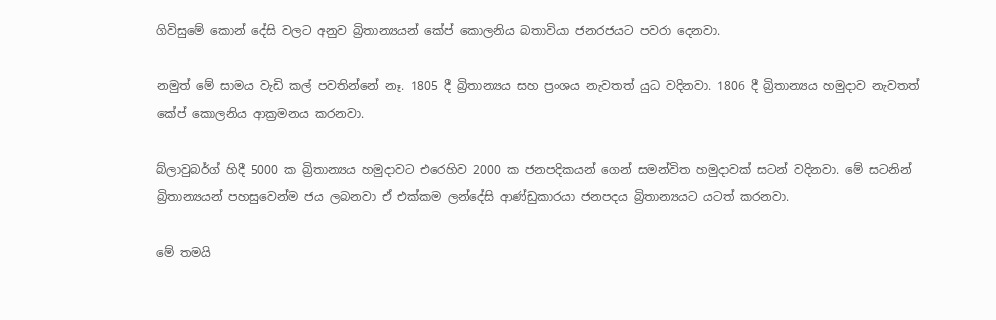ගිවිසුමේ කොන් දේසි වලට අනුව බ්‍රිතාන්‍යයන් කේප් කොලනිය බතාවියා ජනරජයට පවරා දෙනවා.

නමුත් මේ සාමය වැඩි කල් පවතින්නේ නෑ. 1805 දී බ්‍රිතාන්‍යය සහ ප්‍රංශය නැවතත් යුධ වදිනවා. 1806 දී බ්‍රිතාන්‍යය හමුදාව නැවතත් කේප් කොලනිය ආක්‍රමනය කරනවා.

බ්ලාවුබර්ග් හිදී 5000 ක බ්‍රිතාන්‍යය හමුදාවට එරෙහිව 2000 ක ජනපදිකයන් ගෙන් සමන්විත හමුදාවක් සටන් වදිනවා. මේ සටනින් බ්‍රිතාන්‍යයන් පහසුවෙන්ම ජය ලබනවා ඒ එක්කම ලන්දේසි ආණ්ඩුකාරයා ජනපදය බ්‍රිතාන්‍යයට යටත් කරනවා.

මේ තමයි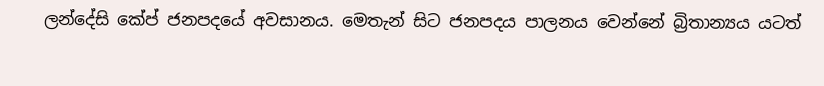ලන්දේසි කේප් ජනපදයේ අවසානය. මෙතැන් සිට ජනපදය පාලනය වෙන්නේ බ්‍රිතාන්‍යය යටත්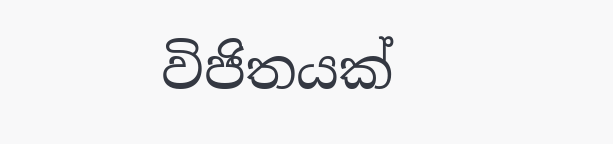විජිතයක්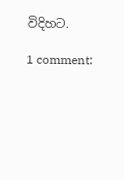විදිහට.

1 comment: